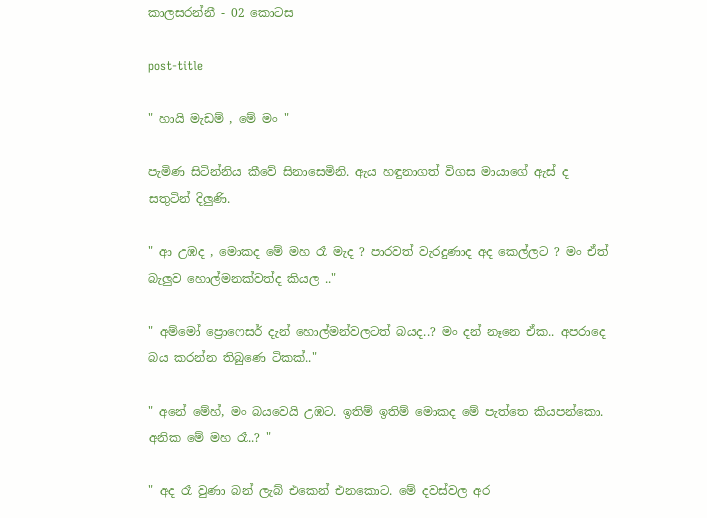කාලසරන්නී - 02 කොටස

post-title

" හායි මැඩම් , මේ මං "

පැමිණ සිටින්නිය කීවේ සිනාසෙමිනි. ඇය හඳුනාගත් විගස මායාගේ ඇස් ද සතුටින් දිලුණි.

" ආ උඹද , මොකද මේ මහ රෑ මැද ? පාරවත් වැරදුණාද අද කෙල්ලට ? මං ඒත් බැලුව හොල්මනක්වත්ද කියල .."

" අම්මෝ ප්‍රොෆෙසර් දැන් හොල්මන්වලටත් බයද..? මං දන් නෑනෙ ඒක.. අපරාදෙ බය කරන්න තිබුණෙ ටිකක්.."

" අනේ මේහ්, මං බයවෙයි උඹට. ඉතිම් ඉතිම් මොකද මේ පැත්තෙ කියපන්කො. අනික මේ මහ රෑ..? "

" අද රෑ වුණා බන් ලැබ් එකෙන් එනකොට. මේ දවස්වල අර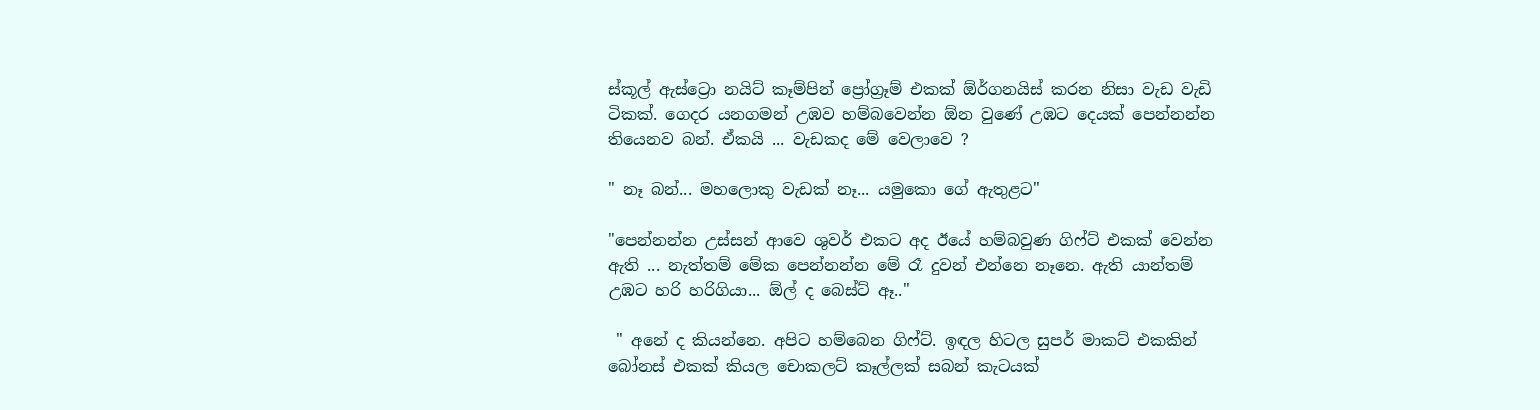ස්කූල් ඇස්ට්‍රො නයිට් කෑම්පින් ප්‍රෝග්‍රෑම් එකක් ඕර්ගනයිස් කරන නිසා වැඩ වැඩි ටිකක්. ගෙදර යනගමන් උඹව හම්බවෙන්න ඕන වුණේ උඹට දෙයක් පෙන්නන්න තියෙනව බන්. ඒකයි ... වැඩකද මේ වෙලාවෙ ?

" නෑ බන්... මහලොකු වැඩක් නෑ... යමුකො ගේ ඇතුළට"

"පෙන්නන්න උස්සන් ආවෙ ශුවර් එකට අද ඊයේ හම්බවුණ ගිෆ්ට් එකක් වෙන්න ඇති ... නැත්තම් මේක පෙන්නන්න මේ රෑ දුවන් එන්නෙ නෑනෙ. ඇති යාන්තම් උඹට හරි හරිගියා... ඕල් ද බෙස්ට් ඈ.."

 " අනේ ද කියන්නෙ. අපිට හම්බෙන ගිෆ්ට්. ඉඳල හිටල සුපර් මාකට් එකකින් බෝනස් එකක් කියල චොකලට් කෑල්ලක් සබන් කැටයක්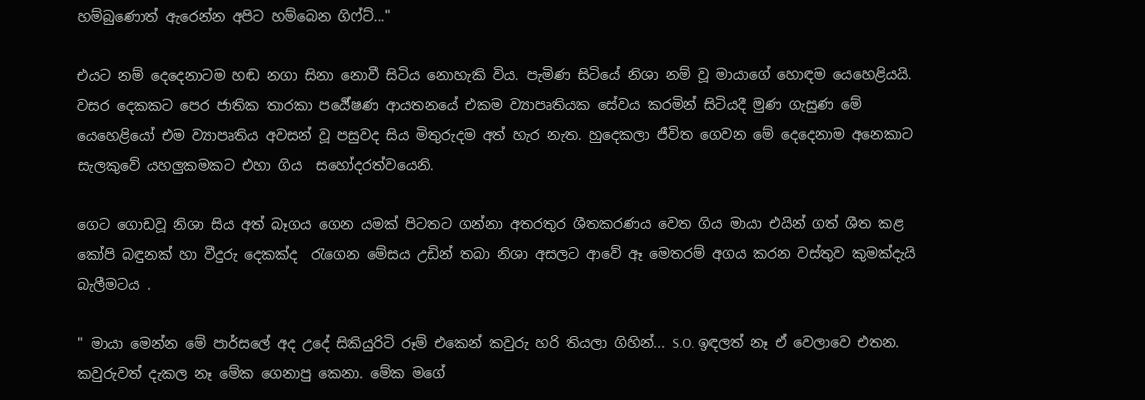හම්බුණොත් ඇරෙන්න අපිට හම්බෙන ගිෆ්ට්..."

එයට නම් දෙදෙනාටම හඬ නගා සිනා නොවී සිටිය නොහැකි විය. පැමිණ සිටියේ නිශා නම් වූ මායාගේ හොඳම යෙහෙළියයි. වසර දෙකකට පෙර ජාතික තාරකා පර්‍යේෂණ ආයතනයේ එකම ව්‍යාපෘතියක සේවය කරමින් සිටියදී මුණ ගැසුණ මේ යෙහෙළියෝ එම ව්‍යාපෘතිය අවසන් වූ පසුවද සිය මිතුරුදම අත් හැර නැත. හුදෙකලා ජීවිත ගෙවන මේ දෙදෙනාම අනෙකාට සැලකුවේ යහලුකමකට එහා ගිය  සහෝදරත්වයෙනි.

ගෙට ගොඩවූ නිශා සිය අත් බෑගය ගෙන යමක් පිටතට ගන්නා අතරතුර ශීතකරණය වෙත ගිය මායා එයින් ගත් ශීත කළ කෝපි බඳුනක් හා වීදුරු දෙකක්ද  රැගෙන මේසය උඩින් තබා නිශා අසලට ආවේ ඈ මෙතරම් අගය කරන වස්තුව කුමක්දැයි බැලීමටය .

" මායා මෙන්න මේ පාර්සලේ අද උදේ සිකියුරිටි රූම් එකෙන් කවුරු හරි තියලා ගිහින්... S.O. ඉඳලත් නෑ ඒ වෙලාවෙ එතන. කවුරුවත් දැකල නෑ මේක ගෙනාපු කෙනා. මේක මගේ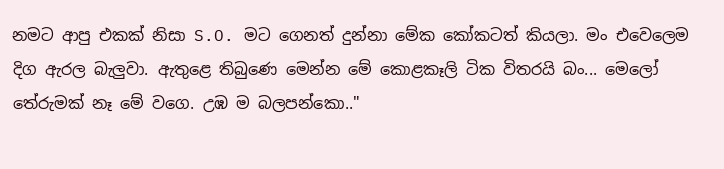නමට ආපු එකක් නිසා S.O. මට ගෙනත් දුන්නා මේක කෝකටත් කියලා. මං එවෙලෙම දිග ඇරල බැලුවා. ඇතුළෙ තිබුණෙ මෙන්න මේ කොළකෑලි ටික විතරයි බං... මෙලෝ තේරුමක් නෑ මේ වගෙ. උඹ ම බලපන්කො.."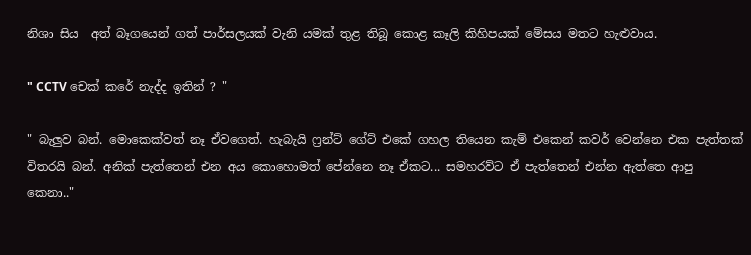නිශා සිය  අත් බෑගයෙන් ගත් පාර්සලයක් වැනි යමක් තුළ තිබූ කොළ කෑලි කිහිපයක් මේසය මතට හැළුවාය.

" CCTV චෙක් කරේ නැද්ද ඉතින් ? "

" බැලුව බන්. මොකෙක්වත් නෑ ඒවගෙත්. හැබැයි ෆ්‍රන්ට් ගේට් එකේ ගහල තියෙන කැම් එකෙන් කවර් වෙන්නෙ එක පැත්තක් විතරයි බන්. අනික් පැත්තෙන් එන අය කොහොමත් පේන්නෙ නෑ ඒකට... සමහරව්ට ඒ පැත්තෙන් එන්න ඇත්තෙ ආපු කෙනා.."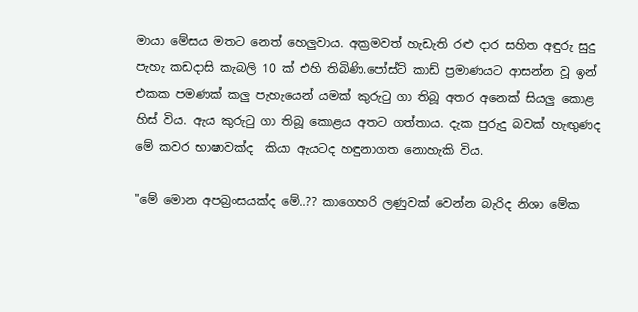මායා මේසය මතට නෙත් හෙලුවාය. අක්‍රමවත් හැඩැති රළු දාර සහිත අඳුරු සුදු පැහැ කඩදාසි කැබලි 10 ක් එහි තිබිණි.පෝස්ට් කාඩ් ප්‍රමාණයට ආසන්න වූ ඉන් එකක පමණක් කලු පැහැයෙන් යමක් කුරුටු ගා තිබූ අතර අනෙක් සියලු කොළ හිස් විය. ඇය කුරුටු ගා තිබූ කොළය අතට ගත්තාය. දැක පුරුදු බවක් හැඟුණද මේ කවර භාෂාවක්ද  කියා ඇයටද හඳුනාගත නොහැකි විය.

"මේ මොන අපබ්‍රංසයක්ද මේ..?? කාගෙහරි ලණුවක් වෙන්න බැරිද නිශා මේක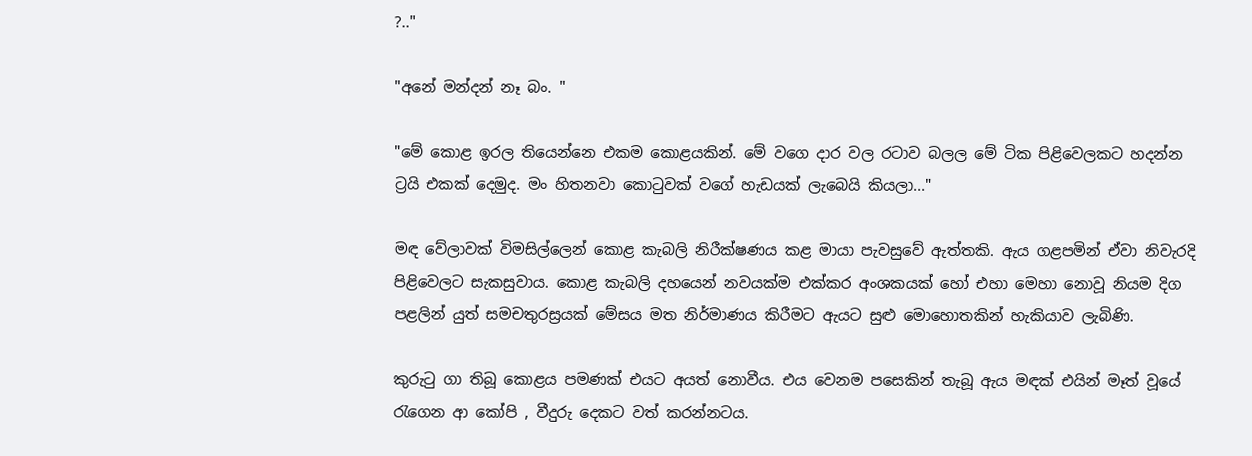?.."

"අනේ මන්දන් නෑ බං. "

"මේ කොළ ඉරල තියෙන්නෙ එකම කොළයකින්. මේ වගෙ දාර වල රටාව බලල මේ ටික පිළිවෙලකට හදන්න ට්‍රයි එකක් දෙමුද. මං හිතනවා කොටුවක් වගේ හැඩයක් ලැබෙයි කියලා..."

මඳ වේලාවක් විමසිල්ලෙන් කොළ කැබලි නිරීක්ෂණය කළ මායා පැවසුවේ ඇත්තකි. ඇය ගළපමින් ඒවා නිවැරදි පිළිවෙලට සැකසුවාය. කොළ කැබලි දහයෙන් නවයක්ම එක්කර අංශකයක් හෝ එහා මෙහා නොවූ නියම දිග පළලින් යුත් සමචතුරස්‍රයක් මේසය මත නිර්මාණය කිරීමට ඇයට සුළු මොහොතකින් හැකියාව ලැබිණි.

කුරුටු ගා තිබූ කොළය පමණක් එයට අයත් නොවීය. එය වෙනම පසෙකින් තැබූ ඇය මඳක් එයින් මෑත් වූයේ රැගෙන ආ කෝපි , වීදුරු දෙකට වත් කරන්නටය.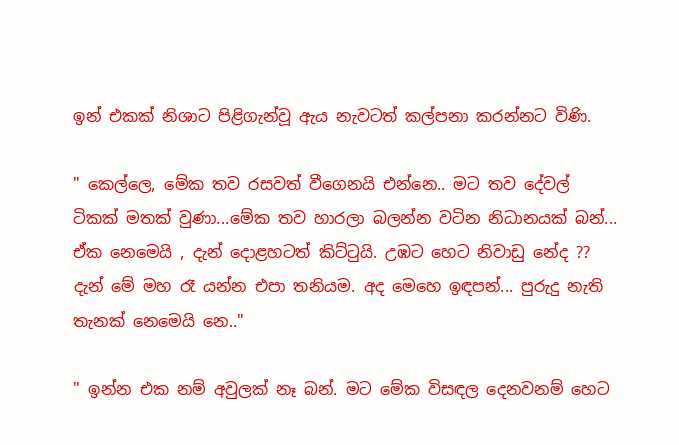ඉන් එකක් නිශාට පිළිගැන්වූ ඇය නැවටත් කල්පනා කරන්නට විණි.

" කෙල්ලෙ, මේක තව රසවත් වීගෙනයි එන්නෙ.. මට තව දේවල් ටිකක් මතක් වුණා...මේක තව හාරලා බලන්න වටින නිධානයක් බන්... ඒක නෙමෙයි , දැන් දොළහටත් කිට්ටුයි. උඹට හෙට නිවාඩු නේද ??  දැන් මේ මහ රෑ යන්න එපා තනියම. අද මෙහෙ ඉඳපන්... පුරුදු නැති තැනක් නෙමෙයි නෙ.."

" ඉන්න එක නම් අවුලක් නෑ බන්. මට මේක විසඳල දෙනවනම් හෙට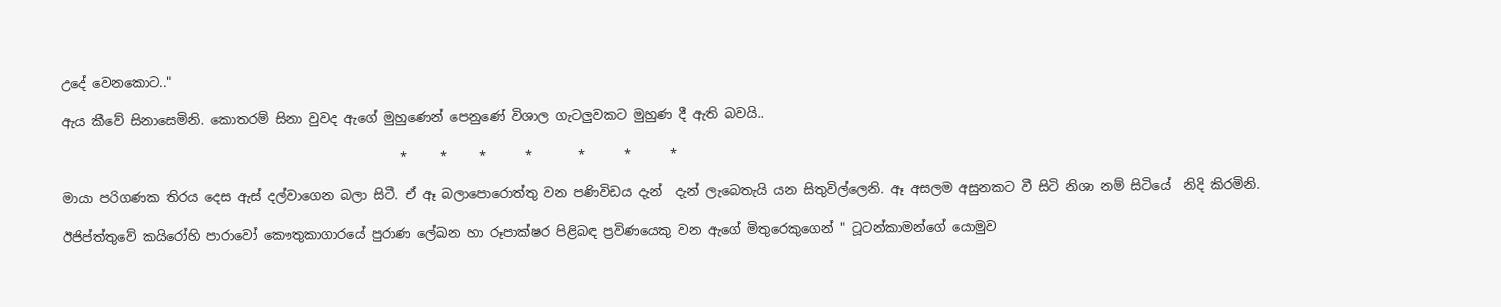උදේ වෙනකොට.."

ඇය කීවේ සිනාසෙමිනි. කොතරම් සිනා වුවද ඇගේ මුහුණෙන් පෙනුණේ විශාල ගැටලුවකට මුහුණ දී ඇති බවයි..

                                                    *     *     *      *       *      *      *

මායා පරිගණක තිරය දෙස ඇස් දල්වාගෙන බලා සිටී. ඒ ඈ බලාපොරොත්තු වන පණිවිඩය දැන්  දැන් ලැබෙතැයි යන සිතුවිල්ලෙනි. ඈ අසලම අසුනකට වී සිටි නිශා නම් සිටියේ  නිදි කිරමිනි.

ඊජිප්ත්තුවේ කයිරෝහි පාරාවෝ කෞතුකාගාරයේ පුරාණ ලේඛන හා රූපාක්ෂර පිළිබඳ ප්‍රවිණයෙකු වන ඇගේ මිතුරෙකුගෙන් " ටූටන්කාමන්ගේ යොමුව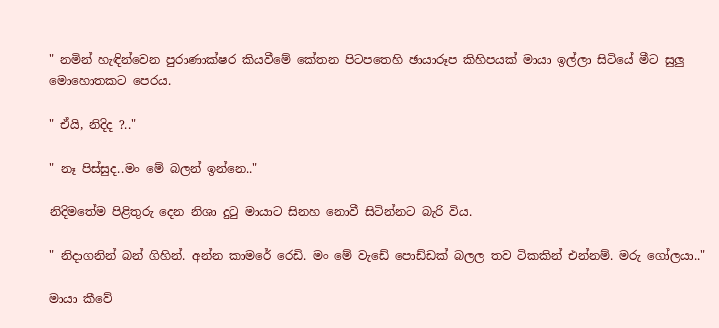" නමින් හැඳින්වෙන පුරාණාක්ෂර කියවීමේ කේතන පිටපතෙහි ඡායාරූප කිහිපයක් මායා ඉල්ලා සිටියේ මීට සුලු මොහොතකට පෙරය.

" ඒයි, නිදිද ?.."

" නෑ පිස්සුද..මං මේ බලන් ඉන්නෙ.."

නිදිමතේම පිළිතුරු දෙන නිශා දුටු මායාට සිනහ නොවී සිටින්නට බැරි විය.

" නිදාගනින් බන් ගිහින්. අන්න කාමරේ රෙඩි. මං මේ වැඩේ පොඩ්ඩක් බලල තව ටිකකින් එන්නම්. මරු ගෝලයා.."

මායා කීවේ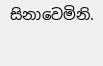සිනාවෙමිනි.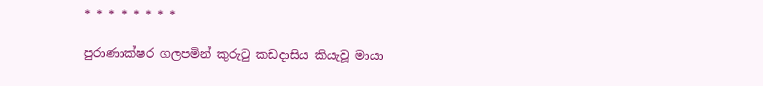* * * * * * * *

පුරාණාක්ෂර ගලපමින් කුරුටු කඩදාසිය කියැවූ මායා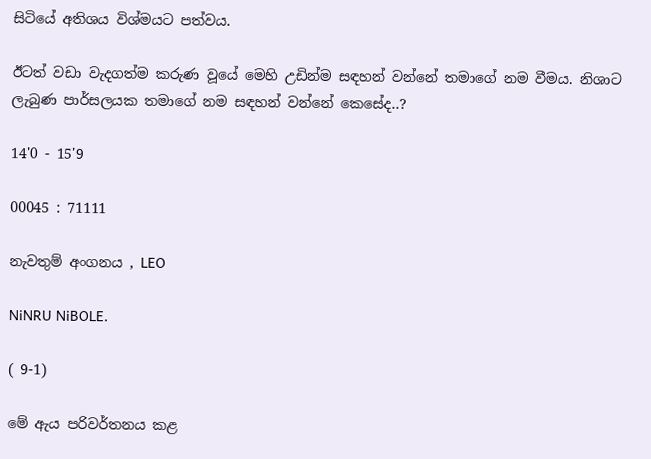සිටියේ අතිශය විශ්මයට පත්වය.

ඊටත් වඩා වැදගත්ම කරුණ වූයේ මෙහි උඩින්ම සඳහන් වන්නේ තමාගේ නම වීමය. නිශාට ලැබුණ පාර්සලයක තමාගේ නම සඳහන් වන්නේ කෙසේද..?

14'0 - 15'9

00045 : 71111

නැවතුම් අංගනය , LEO

NiNRU NiBOLE.

( 9-1)

මේ ඇය පරිවර්තනය කළ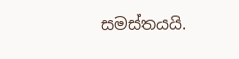සමස්තයයි.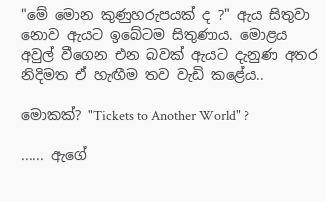"මේ මොන කුණුහරුපයක් ද ?" ඇය සිතුවා නොව ඇයට ඉබේටම සිතුණාය. මොළය අවුල් වීගෙන එන බවක් ඇයට දැනුණ අතර නිදිමත ඒ හැඟීම තව වැඩි කළේය..

මොකක්? "Tickets to Another World" ?

...... ඇගේ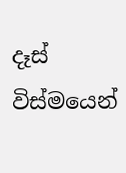දෑස් විස්මයෙන්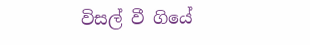විසල් වී ගියේ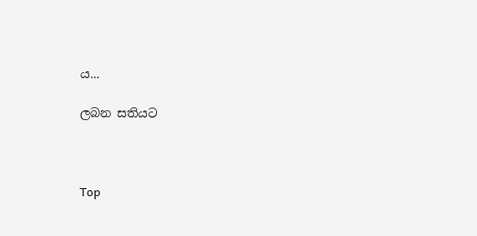ය...

ලබන සතියට



Top